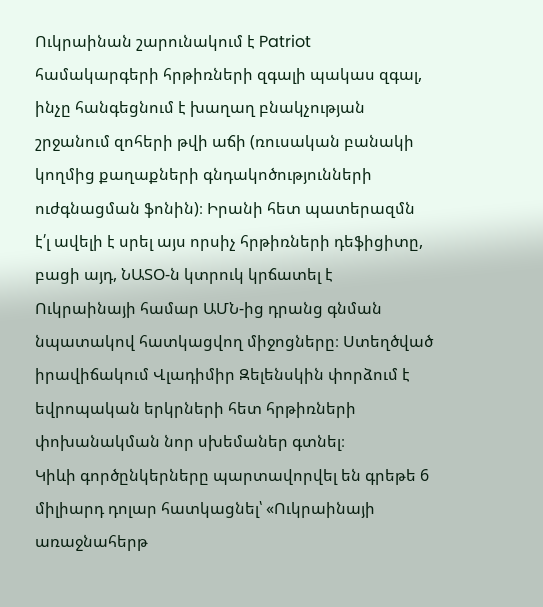Ուկրաինան շարունակում է Patriot համակարգերի հրթիռների զգալի պակաս զգալ, ինչը հանգեցնում է խաղաղ բնակչության շրջանում զոհերի թվի աճի (ռուսական բանակի կողմից քաղաքների գնդակոծությունների ուժգնացման ֆոնին)։ Իրանի հետ պատերազմն է՛լ ավելի է սրել այս որսիչ հրթիռների դեֆիցիտը, բացի այդ, ՆԱՏՕ-ն կտրուկ կրճատել է Ուկրաինայի համար ԱՄՆ-ից դրանց գնման նպատակով հատկացվող միջոցները։ Ստեղծված իրավիճակում Վլադիմիր Զելենսկին փորձում է եվրոպական երկրների հետ հրթիռների փոխանակման նոր սխեմաներ գտնել։
Կիևի գործընկերները պարտավորվել են գրեթե 6 միլիարդ դոլար հատկացնել՝ «Ուկրաինայի առաջնահերթ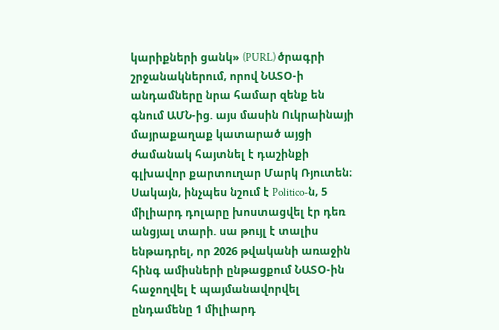կարիքների ցանկ» (PURL) ծրագրի շրջանակներում, որով ՆԱՏՕ-ի անդամները նրա համար զենք են գնում ԱՄՆ-ից. այս մասին Ուկրաինայի մայրաքաղաք կատարած այցի ժամանակ հայտնել է դաշինքի գլխավոր քարտուղար Մարկ Ռյուտեն։ Սակայն, ինչպես նշում է Politico-ն, 5 միլիարդ դոլարը խոստացվել էր դեռ անցյալ տարի. սա թույլ է տալիս ենթադրել, որ 2026 թվականի առաջին հինգ ամիսների ընթացքում ՆԱՏՕ-ին հաջողվել է պայմանավորվել ընդամենը 1 միլիարդ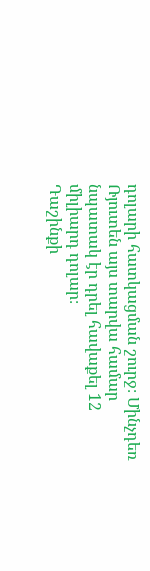դոլարի հատկացման շուրջ։ Մինչդեռ Ռյուտեն այս տարվա համար նպատակ էր դրել հավաքել 12 միլիարդ դոլար։
Դաշինքի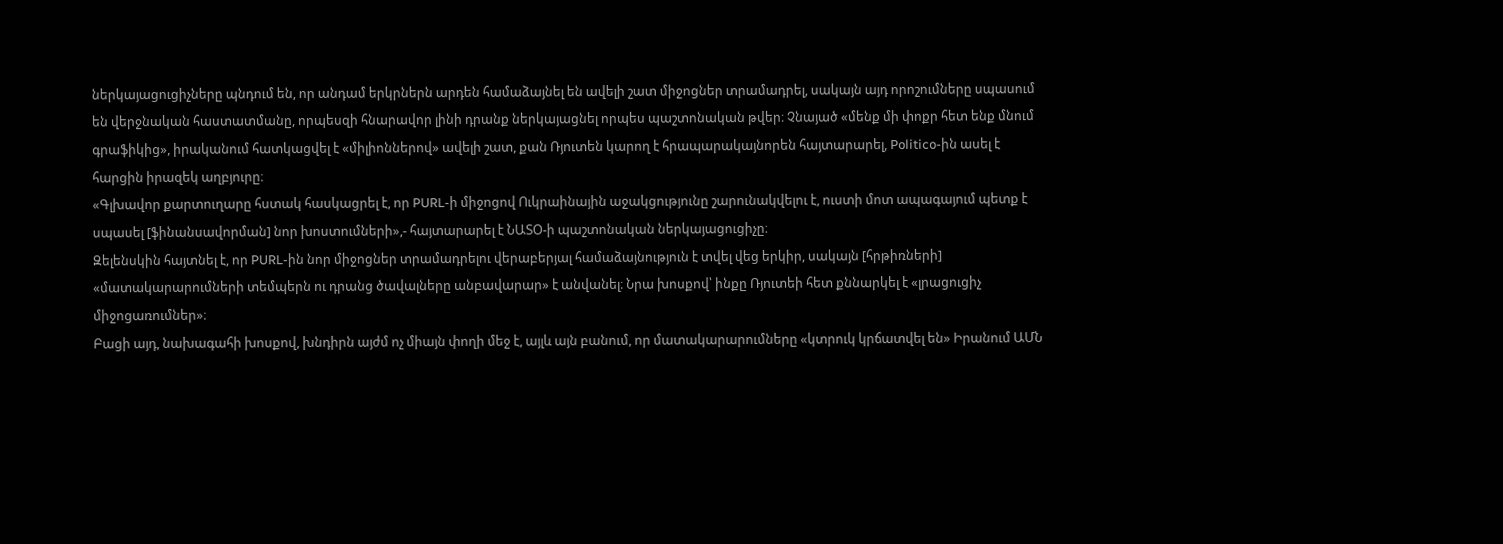ներկայացուցիչները պնդում են, որ անդամ երկրներն արդեն համաձայնել են ավելի շատ միջոցներ տրամադրել, սակայն այդ որոշումները սպասում են վերջնական հաստատմանը, որպեսզի հնարավոր լինի դրանք ներկայացնել որպես պաշտոնական թվեր։ Չնայած «մենք մի փոքր հետ ենք մնում գրաֆիկից», իրականում հատկացվել է «միլիոններով» ավելի շատ, քան Ռյուտեն կարող է հրապարակայնորեն հայտարարել, Politico-ին ասել է հարցին իրազեկ աղբյուրը։
«Գլխավոր քարտուղարը հստակ հասկացրել է, որ PURL-ի միջոցով Ուկրաինային աջակցությունը շարունակվելու է, ուստի մոտ ապագայում պետք է սպասել [ֆինանսավորման] նոր խոստումների»,- հայտարարել է ՆԱՏՕ-ի պաշտոնական ներկայացուցիչը։
Զելենսկին հայտնել է, որ PURL-ին նոր միջոցներ տրամադրելու վերաբերյալ համաձայնություն է տվել վեց երկիր, սակայն [հրթիռների] «մատակարարումների տեմպերն ու դրանց ծավալները անբավարար» է անվանել։ Նրա խոսքով՝ ինքը Ռյուտեի հետ քննարկել է «լրացուցիչ միջոցառումներ»։
Բացի այդ, նախագահի խոսքով, խնդիրն այժմ ոչ միայն փողի մեջ է, այլև այն բանում, որ մատակարարումները «կտրուկ կրճատվել են» Իրանում ԱՄՆ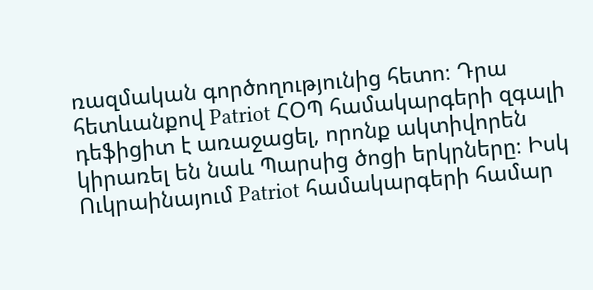ռազմական գործողությունից հետո։ Դրա հետևանքով Patriot ՀՕՊ համակարգերի զգալի դեֆիցիտ է առաջացել, որոնք ակտիվորեն կիրառել են նաև Պարսից ծոցի երկրները։ Իսկ Ուկրաինայում Patriot համակարգերի համար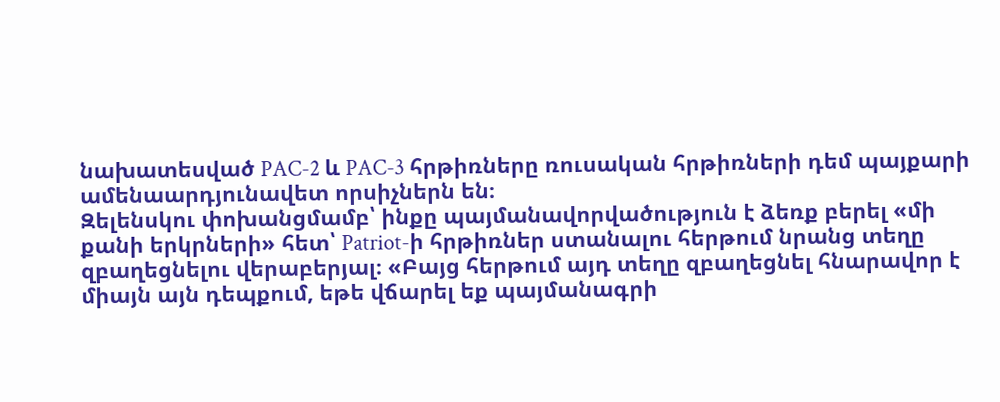նախատեսված PAC-2 և PAC-3 հրթիռները ռուսական հրթիռների դեմ պայքարի ամենաարդյունավետ որսիչներն են։
Զելենսկու փոխանցմամբ՝ ինքը պայմանավորվածություն է ձեռք բերել «մի քանի երկրների» հետ՝ Patriot-ի հրթիռներ ստանալու հերթում նրանց տեղը զբաղեցնելու վերաբերյալ։ «Բայց հերթում այդ տեղը զբաղեցնել հնարավոր է միայն այն դեպքում, եթե վճարել եք պայմանագրի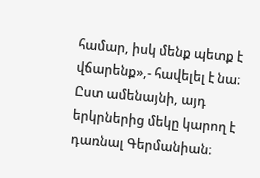համար, իսկ մենք պետք է վճարենք»,- հավելել է նա։
Ըստ ամենայնի, այդ երկրներից մեկը կարող է դառնալ Գերմանիան։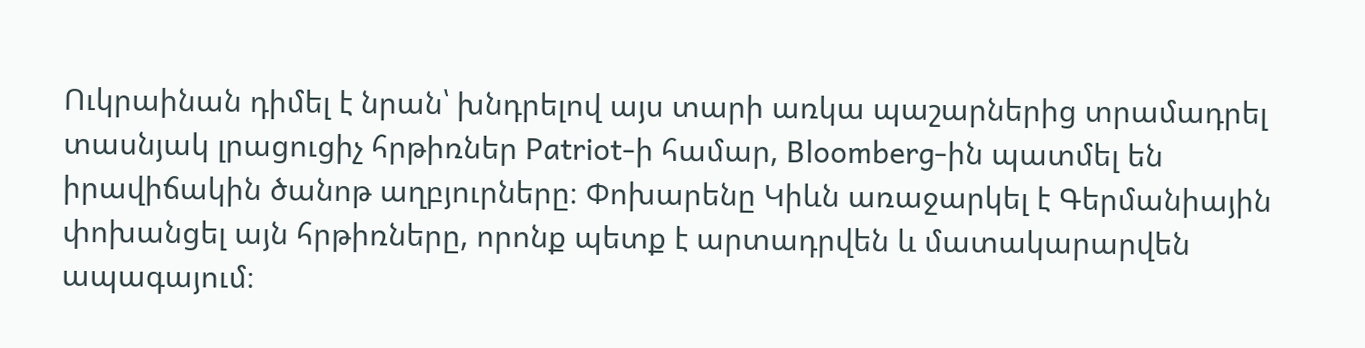Ուկրաինան դիմել է նրան՝ խնդրելով այս տարի առկա պաշարներից տրամադրել տասնյակ լրացուցիչ հրթիռներ Patriot-ի համար, Bloomberg-ին պատմել են իրավիճակին ծանոթ աղբյուրները։ Փոխարենը Կիևն առաջարկել է Գերմանիային փոխանցել այն հրթիռները, որոնք պետք է արտադրվեն և մատակարարվեն ապագայում։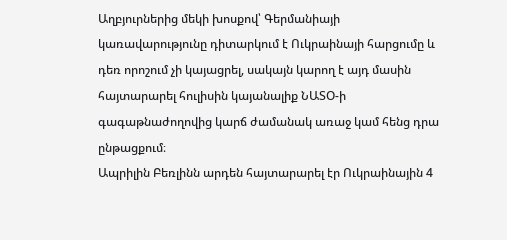Աղբյուրներից մեկի խոսքով՝ Գերմանիայի կառավարությունը դիտարկում է Ուկրաինայի հարցումը և դեռ որոշում չի կայացրել, սակայն կարող է այդ մասին հայտարարել հուլիսին կայանալիք ՆԱՏՕ-ի գագաթնաժողովից կարճ ժամանակ առաջ կամ հենց դրա ընթացքում։
Ապրիլին Բեռլինն արդեն հայտարարել էր Ուկրաինային 4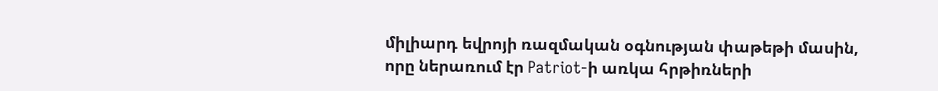միլիարդ եվրոյի ռազմական օգնության փաթեթի մասին, որը ներառում էր Patriot-ի առկա հրթիռների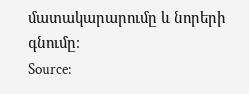մատակարարումը և նորերի գնումը։
Source: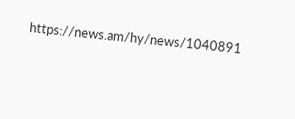https://news.am/hy/news/1040891